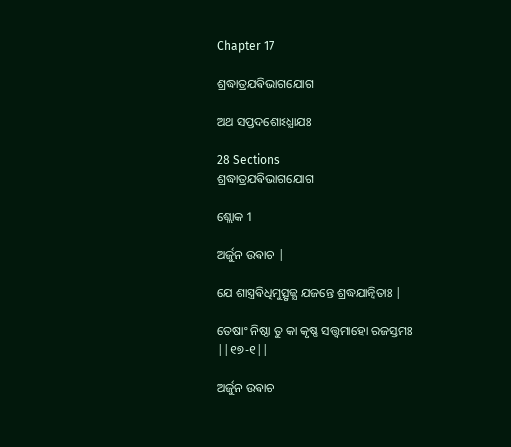Chapter 17

ଶ୍ରଦ୍ଧାତ୍ରଯଵିଭାଗଯୋଗ

ଅଥ ସପ୍ତଦଶୋଽଧ୍ଯାଯଃ

28 Sections
ଶ୍ରଦ୍ଧାତ୍ରଯଵିଭାଗଯୋଗ

ଶ୍ଲୋକ 1

ଅର୍ଜୁନ ଉଵାଚ |

ଯେ ଶାସ୍ତ୍ରଵିଧିମୁତ୍ସୃଜ୍ଯ ଯଜନ୍ତେ ଶ୍ରଦ୍ଧଯାନ୍ଵିତାଃ |

ତେଷାଂ ନିଷ୍ଠା ତୁ କା କୃଷ୍ଣ ସତ୍ତ୍ଵମାହୋ ରଜସ୍ତମଃ ||୧୭-୧||

ଅର୍ଜୁନ ଉଵାଚ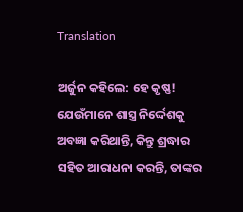Translation

ଅର୍ଜୁନ କହିଲେ: ହେ କୃଷ୍ଣ! ଯେଉଁମାନେ ଶାସ୍ତ୍ର ନିର୍ଦ୍ଦେଶକୁ ଅବଜ୍ଞା କରିଥାନ୍ତି, କିନ୍ତୁ ଶ୍ରଦ୍ଧାର ସହିତ ଆରାଧନା କରନ୍ତି, ତାଙ୍କର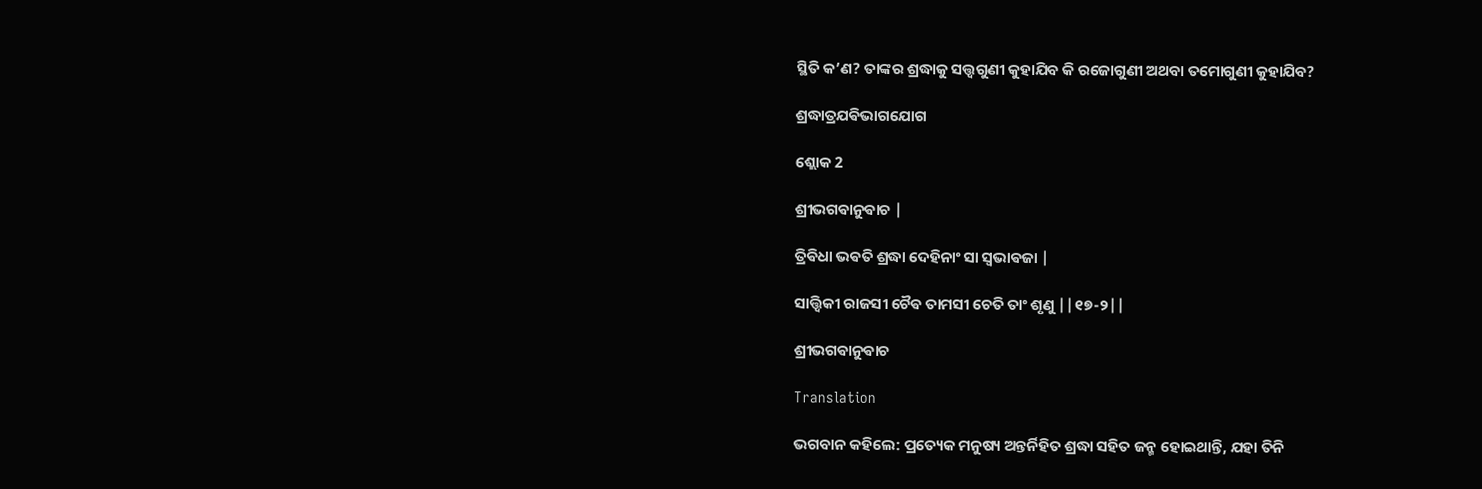ସ୍ଥିତି କ’ଣ? ତାଙ୍କର ଶ୍ରଦ୍ଧାକୁ ସତ୍ତ୍ୱଗୁଣୀ କୁହାଯିବ କି ରଜୋଗୁଣୀ ଅଥବା ତମୋଗୁଣୀ କୁହାଯିବ?

ଶ୍ରଦ୍ଧାତ୍ରଯଵିଭାଗଯୋଗ

ଶ୍ଲୋକ 2

ଶ୍ରୀଭଗଵାନୁଵାଚ |

ତ୍ରିଵିଧା ଭଵତି ଶ୍ରଦ୍ଧା ଦେହିନାଂ ସା ସ୍ଵଭାଵଜା |

ସାତ୍ତ୍ଵିକୀ ରାଜସୀ ଚୈଵ ତାମସୀ ଚେତି ତାଂ ଶୃଣୁ ||୧୭-୨||

ଶ୍ରୀଭଗଵାନୁଵାଚ

Translation

ଭଗବାନ କହିଲେ: ପ୍ରତ୍ୟେକ ମନୁଷ୍ୟ ଅନ୍ତର୍ନିହିତ ଶ୍ରଦ୍ଧା ସହିତ ଜନ୍ମ ହୋଇଥାନ୍ତି, ଯହା ତିନି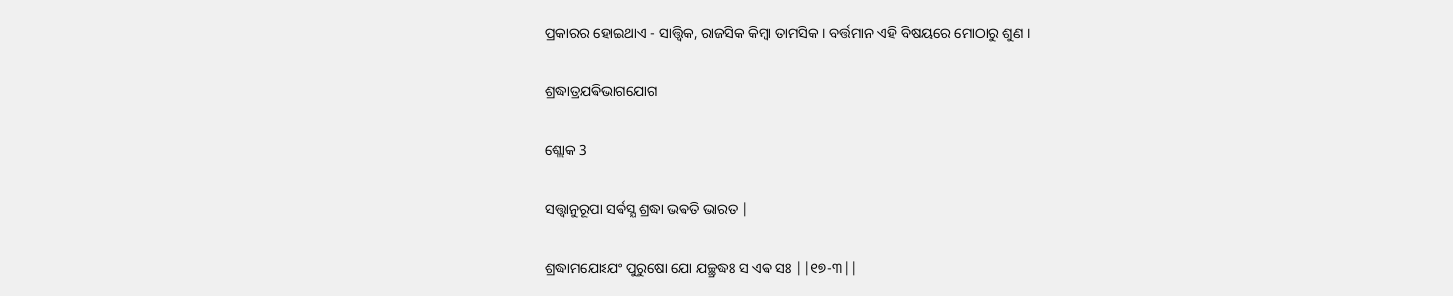ପ୍ରକାରର ହୋଇଥାଏ - ସାତ୍ତ୍ୱିକ, ରାଜସିକ କିମ୍ବା ତାମସିକ । ବର୍ତ୍ତମାନ ଏହି ବିଷୟରେ ମୋଠାରୁ ଶୁଣ ।

ଶ୍ରଦ୍ଧାତ୍ରଯଵିଭାଗଯୋଗ

ଶ୍ଲୋକ 3

ସତ୍ତ୍ଵାନୁରୂପା ସର୍ଵସ୍ଯ ଶ୍ରଦ୍ଧା ଭଵତି ଭାରତ |

ଶ୍ରଦ୍ଧାମଯୋଽଯଂ ପୁରୁଷୋ ଯୋ ଯଚ୍ଛ୍ରଦ୍ଧଃ ସ ଏଵ ସଃ ||୧୭-୩||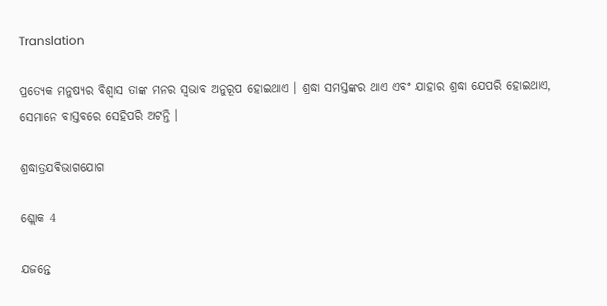Translation

ପ୍ରତ୍ୟେକ ମନୁଷ୍ୟର ବିଶ୍ୱାସ ତାଙ୍କ ମନର ସ୍ୱଭାବ ଅନୁରୂପ ହୋଇଥାଏ । ଶ୍ରଦ୍ଧା ସମସ୍ତଙ୍କର ଥାଏ ଏବଂ ଯାହାର ଶ୍ରଦ୍ଧା ଯେପରି ହୋଇଥାଏ, ସେମାନେ ବାସ୍ତବରେ ସେହିପରି ଅଟନ୍ତି ।

ଶ୍ରଦ୍ଧାତ୍ରଯଵିଭାଗଯୋଗ

ଶ୍ଲୋକ 4

ଯଜନ୍ତେ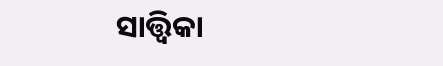ସାତ୍ତ୍ଵିକା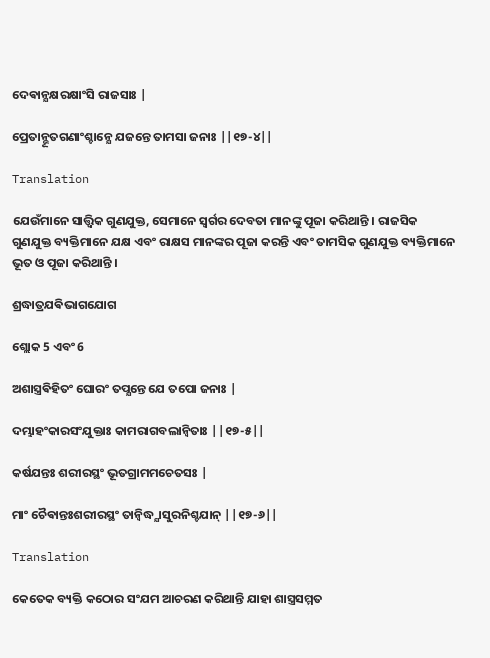ଦେଵାନ୍ଯକ୍ଷରକ୍ଷାଂସି ରାଜସାଃ |

ପ୍ରେତାନ୍ଭୂତଗଣାଂଶ୍ଚାନ୍ଯେ ଯଜନ୍ତେ ତାମସା ଜନାଃ ||୧୭-୪||

Translation

ଯେଉଁମାନେ ସାତ୍ତ୍ୱିକ ଗୁଣଯୁକ୍ତ, ସେମାନେ ସ୍ୱର୍ଗର ଦେବତା ମାନଙ୍କୁ ପୂଜା କରିଥାନ୍ତି । ରାଜସିକ ଗୁଣଯୁକ୍ତ ବ୍ୟକ୍ତିମାନେ ଯକ୍ଷ ଏବଂ ରାକ୍ଷସ ମାନଙ୍କର ପୂଜା କରନ୍ତି ଏବଂ ତାମସିକ ଗୁଣଯୁକ୍ତ ବ୍ୟକ୍ତିମାନେ ଭୂତ ଓ ପୂଜା କରିଥାନ୍ତି ।

ଶ୍ରଦ୍ଧାତ୍ରଯଵିଭାଗଯୋଗ

ଶ୍ଲୋକ 5 ଏବଂ 6

ଅଶାସ୍ତ୍ରଵିହିତଂ ଘୋରଂ ତପ୍ଯନ୍ତେ ଯେ ତପୋ ଜନାଃ |

ଦମ୍ଭାହଂକାରସଂଯୁକ୍ତାଃ କାମରାଗବଲାନ୍ଵିତାଃ ||୧୭-୫||

କର୍ଷଯନ୍ତଃ ଶରୀରସ୍ଥଂ ଭୂତଗ୍ରାମମଚେତସଃ |

ମାଂ ଚୈଵାନ୍ତଃଶରୀରସ୍ଥଂ ତାନ୍ଵିଦ୍ଧ୍ଯାସୁରନିଶ୍ଚଯାନ୍ ||୧୭-୬||

Translation

କେତେକ ବ୍ୟକ୍ତି କଠୋର ସଂଯମ ଆଚରଣ କରିଥାନ୍ତି ଯାହା ଶାସ୍ତ୍ରସମ୍ମତ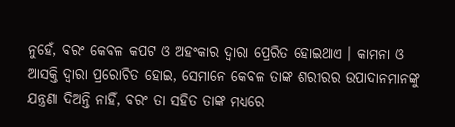ନୁହେଁ, ବରଂ କେବଳ କପଟ ଓ ଅହଂକାର ଦ୍ୱାରା ପ୍ରେରିତ ହୋଇଥାଏ । କାମନା ଓ ଆସକ୍ତି ଦ୍ୱାରା ପ୍ରରୋଚିତ ହୋଇ, ସେମାନେ କେବଳ ତାଙ୍କ ଶରୀରର ଉପାଦାନମାନଙ୍କୁ ଯନ୍ତ୍ରଣା ଦିଅନ୍ତି ନାହିଁ, ବରଂ ତା ସହିତ ତାଙ୍କ ମଧ୍ୟରେ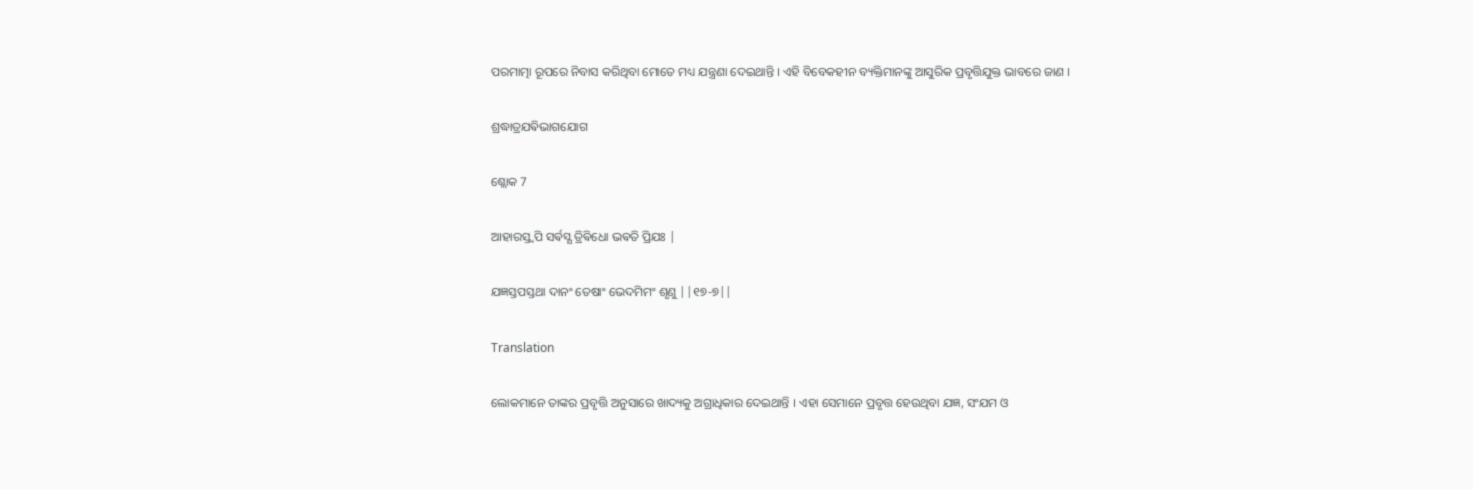ପରମାତ୍ମା ରୂପରେ ନିବାସ କରିଥିବା ମୋତେ ମଧ୍ୟ ଯନ୍ତ୍ରଣା ଦେଇଥାନ୍ତି । ଏହି ବିବେକହୀନ ବ୍ୟକ୍ତିମାନଙ୍କୁ ଆସୁରିକ ପ୍ରବୃତ୍ତିଯୁକ୍ତ ଭାବରେ ଜାଣ ।

ଶ୍ରଦ୍ଧାତ୍ରଯଵିଭାଗଯୋଗ

ଶ୍ଲୋକ 7

ଆହାରସ୍ତ୍ଵପି ସର୍ଵସ୍ଯ ତ୍ରିଵିଧୋ ଭଵତି ପ୍ରିଯଃ |

ଯଜ୍ଞସ୍ତପସ୍ତଥା ଦାନଂ ତେଷାଂ ଭେଦମିମଂ ଶୃଣୁ ||୧୭-୭||

Translation

ଲୋକମାନେ ତାଙ୍କର ପ୍ରବୃତ୍ତି ଅନୁସାରେ ଖାଦ୍ୟକୁ ଅଗ୍ରାଧିକାର ଦେଇଥାନ୍ତି । ଏହା ସେମାନେ ପ୍ରବୃତ୍ତ ହେଉଥିବା ଯଜ୍ଞ, ସଂଯମ ଓ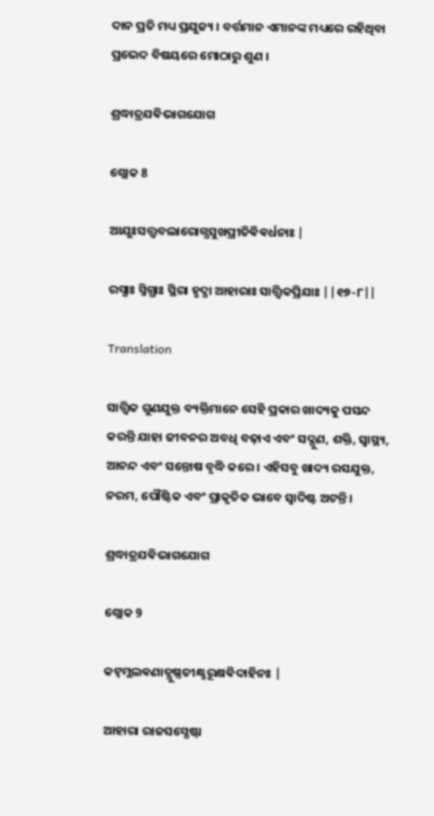ଦାନ ପ୍ରତି ମଧ୍ୟ ପ୍ରଯୁଜ୍ୟ । ବର୍ତ୍ତମାନ ଏମାନଙ୍କ ମଧ୍ୟରେ ରହିଥିବା ପ୍ରଭେଦ ବିଷୟରେ ମୋଠାରୁ ଶୁଣ ।

ଶ୍ରଦ୍ଧାତ୍ରଯଵିଭାଗଯୋଗ

ଶ୍ଲୋକ 8

ଆଯୁଃସତ୍ତ୍ଵବଲାରୋଗ୍ଯସୁଖପ୍ରୀତିଵିଵର୍ଧନାଃ |

ରସ୍ଯାଃ ସ୍ନିଗ୍ଧାଃ ସ୍ଥିରା ହୃଦ୍ଯା ଆହାରାଃ ସାତ୍ତ୍ଵିକପ୍ରିଯାଃ ||୧୭-୮||

Translation

ସାତ୍ତ୍ୱିକ ଗୁଣଯୁକ୍ତ ବ୍ୟକ୍ତିମାନେ ସେହି ପ୍ରକାର ଖାଦ୍ୟକୁ ପସନ୍ଦ କରନ୍ତି ଯାହା ଜୀବନର ଅବଧି ବଢ଼ାଏ ଏବଂ ସଦ୍ଗୁଣ, ଶକ୍ତି, ସ୍ୱାସ୍ଥ୍ୟ, ଆନନ୍ଦ ଏବଂ ସନ୍ତୋଷ ବୃଦ୍ଧି କରେ । ଏହିସବୁ ଖାଦ୍ୟ ରସଯୁକ୍ତ, ନରମ, ପୌଷ୍ଟିକ ଏବଂ ପ୍ରାକୃତିକ ଭାବେ ସ୍ୱାଦିଷ୍ଟ ଅଟନ୍ତି ।

ଶ୍ରଦ୍ଧାତ୍ରଯଵିଭାଗଯୋଗ

ଶ୍ଲୋକ 9

କଟ୍ଵମ୍ଲଲଵଣାତ୍ଯୁଷ୍ଣତୀକ୍ଷ୍ଣରୂକ୍ଷଵିଦାହିନଃ |

ଆହାରା ରାଜସସ୍ଯେଷ୍ଟା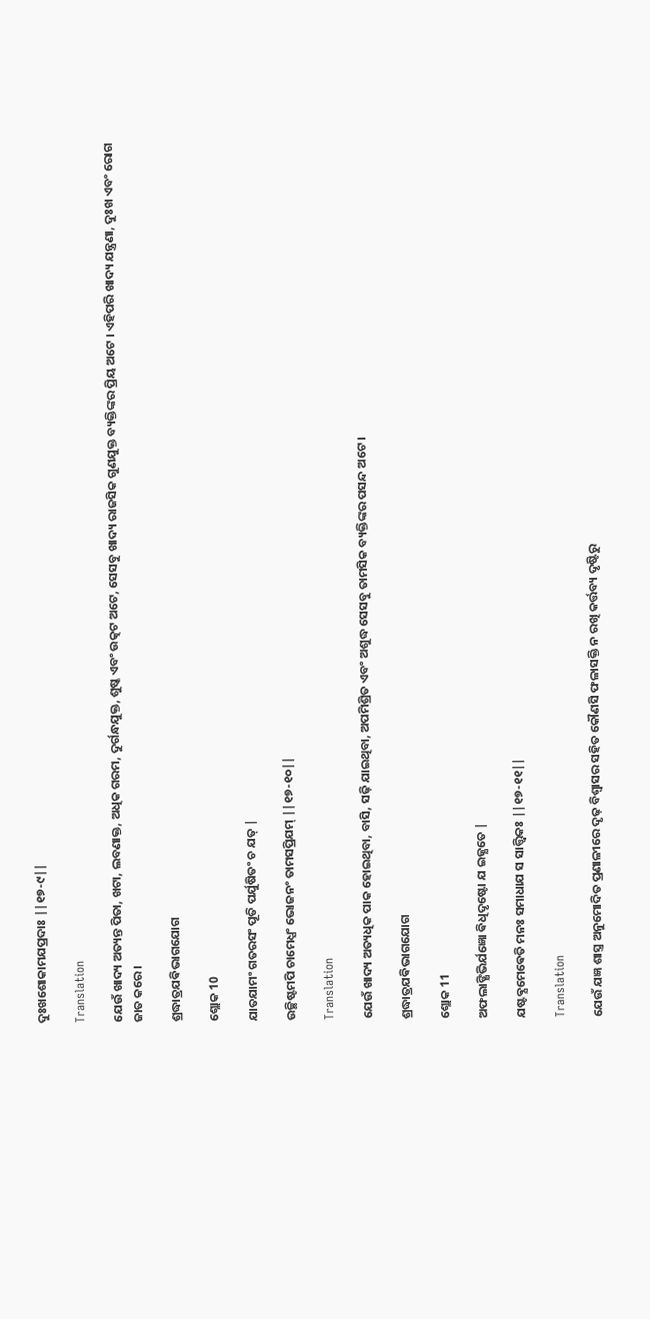ଦୁଃଖଶୋକାମଯପ୍ରଦାଃ ||୧୭-୯||

Translation

ଯେଉଁ ଖାଦ୍ୟ ଅତ୍ୟନ୍ତ ପିତା, ଖଟା, ଲବଣାକ୍ତ, ଅଧିକ ଗରମ, ଦୁର୍ଗନ୍ଧଯୁକ୍ତ, ଶୁଷ୍କ ଏବଂ ଉତ୍କଟ ଅଟେ, ସେସବୁ ଖାଦ୍ୟ ରାଜସିକ ଗୁଣଯୁକ୍ତ ବ୍ୟକ୍ତିଙ୍କର ପ୍ରିୟ ଅଟେ । ଏହିପରି ଖାଦ୍ୟ ଯନ୍ତ୍ରଣା, ଦୁଃଖ ଏବଂ ରୋଗ ଜାତ କରେ ।

ଶ୍ରଦ୍ଧାତ୍ରଯଵିଭାଗଯୋଗ

ଶ୍ଲୋକ 10

ଯାତଯାମଂ ଗତରସଂ ପୂତି ପର୍ଯୁଷିତଂ ଚ ଯତ୍ |

ଉଚ୍ଛିଷ୍ଟମପି ଚାମେଧ୍ଯଂ ଭୋଜନଂ ତାମସପ୍ରିଯମ୍ ||୧୭-୧୦||

Translation

ଯେଉଁ ଖାଦ୍ୟ ଅତ୍ୟଧିକ ପାକ ହୋଇଥିବା, ବାସି, ସଢ଼ି ଯାଇଥିବା, ଅପମିଶ୍ରିତ ଏବଂ ଅଶୁଦ୍ଧ ସେସବୁ ତାମସିକ ବ୍ୟକ୍ତିଙ୍କର ପସନ୍ଦ ଅଟେ ।

ଶ୍ରଦ୍ଧାତ୍ରଯଵିଭାଗଯୋଗ

ଶ୍ଲୋକ 11

ଅଫଲାଙ୍କ୍ଷିଭିର୍ଯଜ୍ଞୋ ଵିଧିଦୃଷ୍ଟୋ ଯ ଇଜ୍ଯତେ |

ଯଷ୍ଟଵ୍ଯମେଵେତି ମନଃ ସମାଧାଯ ସ ସାତ୍ତ୍ଵିକଃ ||୧୭-୧୧||

Translation

ଯେଉଁ ଯଜ୍ଞ ଶାସ୍ତ୍ର ଅନୁମୋଦିତ ପ୍ରଣାଳୀରେ ଦୃଢ଼ ବିଶ୍ୱାସର ସହିତ କୌଣସି ଫଳାସକ୍ତି ନ ରଖି କର୍ତ୍ତବ୍ୟ ଦୃଷ୍ଟିରୁ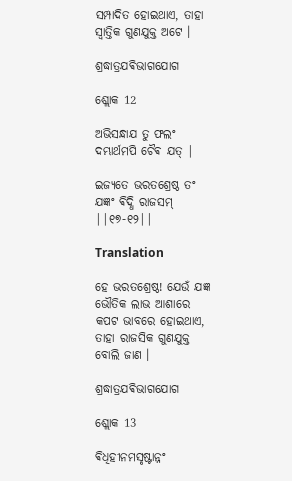ସମ୍ପାଦିତ ହୋଇଥାଏ, ତାହା ସ୍ୱାତ୍ତିକ ଗୁଣଯୁକ୍ତ ଅଟେ ।

ଶ୍ରଦ୍ଧାତ୍ରଯଵିଭାଗଯୋଗ

ଶ୍ଲୋକ 12

ଅଭିସନ୍ଧାଯ ତୁ ଫଲଂ ଦମ୍ଭାର୍ଥମପି ଚୈଵ ଯତ୍ |

ଇଜ୍ଯତେ ଭରତଶ୍ରେଷ୍ଠ ତଂ ଯଜ୍ଞଂ ଵିଦ୍ଧି ରାଜସମ୍ ||୧୭-୧୨||

Translation

ହେ ଭରତଶ୍ରେଷ୍ଠ! ଯେଉଁ ଯଜ୍ଞ ଭୌତିକ ଲାଭ ଆଶାରେ କପଟ ଭାବରେ ହୋଇଥାଏ, ତାହା ରାଜସିକ ଗୁଣଯୁକ୍ତ ବୋଲି ଜାଣ ।

ଶ୍ରଦ୍ଧାତ୍ରଯଵିଭାଗଯୋଗ

ଶ୍ଲୋକ 13

ଵିଧିହୀନମସୃଷ୍ଟାନ୍ନଂ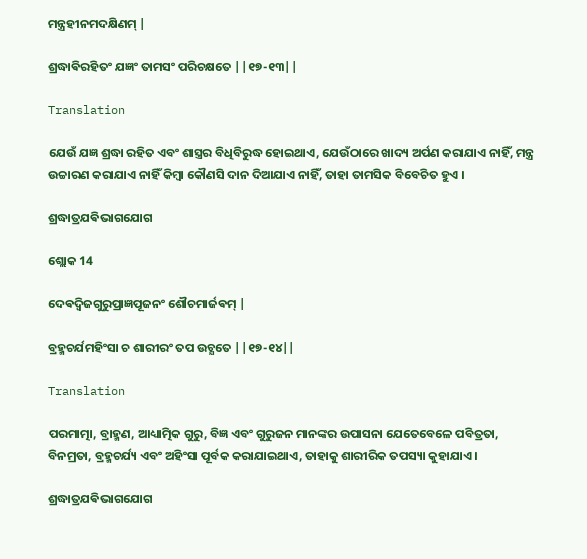ମନ୍ତ୍ରହୀନମଦକ୍ଷିଣମ୍ |

ଶ୍ରଦ୍ଧାଵିରହିତଂ ଯଜ୍ଞଂ ତାମସଂ ପରିଚକ୍ଷତେ ||୧୭-୧୩||

Translation

ଯେଉଁ ଯଜ୍ଞ ଶ୍ରଦ୍ଧା ରହିତ ଏବଂ ଶାସ୍ତ୍ରର ବିଧିବିରୁଦ୍ଧ ହୋଇଥାଏ, ଯେଉଁଠାରେ ଖାଦ୍ୟ ଅର୍ପଣ କରାଯାଏ ନାହିଁ, ମନ୍ତ୍ର ଉଚ୍ଚାରଣ କରାଯାଏ ନାହିଁ କିମ୍ବା କୌଣସି ଦାନ ଦିଆଯାଏ ନାହିଁ, ତାହା ତାମସିକ ବିବେଚିତ ହୁଏ ।

ଶ୍ରଦ୍ଧାତ୍ରଯଵିଭାଗଯୋଗ

ଶ୍ଲୋକ 14

ଦେଵଦ୍ଵିଜଗୁରୁପ୍ରାଜ୍ଞପୂଜନଂ ଶୌଚମାର୍ଜଵମ୍ |

ବ୍ରହ୍ମଚର୍ଯମହିଂସା ଚ ଶାରୀରଂ ତପ ଉଚ୍ଯତେ ||୧୭-୧୪||

Translation

ପରମାତ୍ମା, ବ୍ରାହ୍ମଣ, ଆଧ୍ୟାତ୍ମିକ ଗୁରୁ, ବିଜ୍ଞ ଏବଂ ଗୁରୁଜନ ମାନଙ୍କର ଉପାସନା ଯେତେବେଳେ ପବିତ୍ରତା, ବିନମ୍ରତା, ବ୍ରହ୍ମଚର୍ଯ୍ୟ ଏବଂ ଅହିଂସା ପୂର୍ବକ କରାଯାଇଥାଏ, ତାହାକୁ ଶାରୀରିକ ତପସ୍ୟା କୁହାଯାଏ ।

ଶ୍ରଦ୍ଧାତ୍ରଯଵିଭାଗଯୋଗ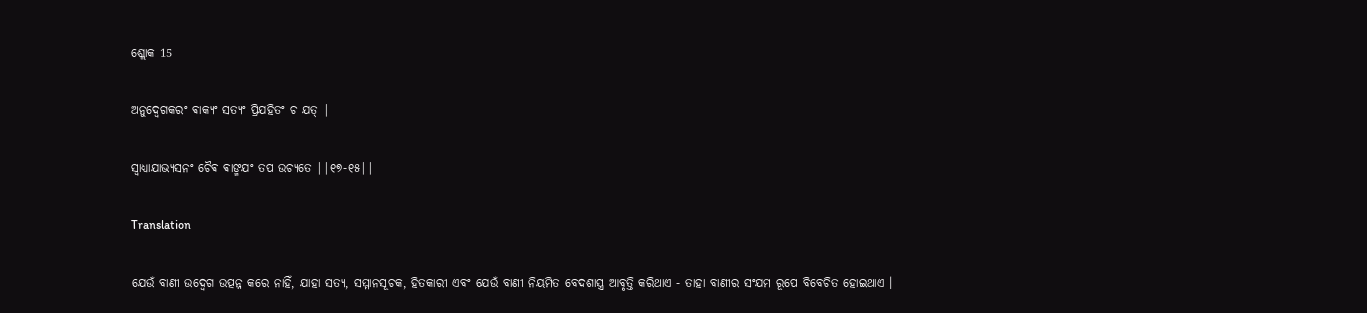ଶ୍ଲୋକ 15

ଅନୁଦ୍ଵେଗକରଂ ଵାକ୍ଯଂ ସତ୍ଯଂ ପ୍ରିଯହିତଂ ଚ ଯତ୍ |

ସ୍ଵାଧ୍ଯାଯାଭ୍ଯସନଂ ଚୈଵ ଵାଙ୍ମଯଂ ତପ ଉଚ୍ଯତେ ||୧୭-୧୫||

Translation

ଯେଉଁ ବାଣୀ ଉଦ୍ବେଗ ଉତ୍ପନ୍ନ କରେ ନାହିଁ, ଯାହା ସତ୍ୟ, ସମ୍ମାନସୂଚକ, ହିତକାରୀ ଏବଂ ଯେଉଁ ବାଣୀ ନିୟମିତ ବେଦଶାସ୍ତ୍ର ଆବୃତ୍ତି କରିଥାଏ - ତାହା ବାଣୀର ସଂଯମ ରୂପେ ବିବେଚିତ ହୋଇଥାଏ ।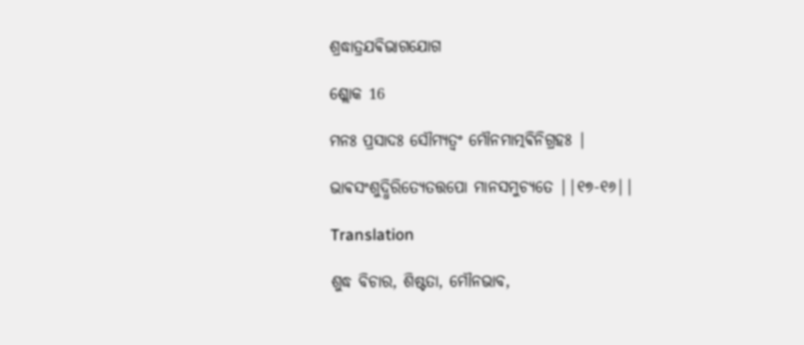ଶ୍ରଦ୍ଧାତ୍ରଯଵିଭାଗଯୋଗ

ଶ୍ଲୋକ 16

ମନଃ ପ୍ରସାଦଃ ସୌମ୍ଯତ୍ଵଂ ମୌନମାତ୍ମଵିନିଗ୍ରହଃ |

ଭାଵସଂଶୁଦ୍ଧିରିତ୍ଯେତତ୍ତପୋ ମାନସମୁଚ୍ଯତେ ||୧୭-୧୬||

Translation

ଶୁଦ୍ଧ ବିଚାର, ଶିଷ୍ଟତା, ମୌନଭାବ,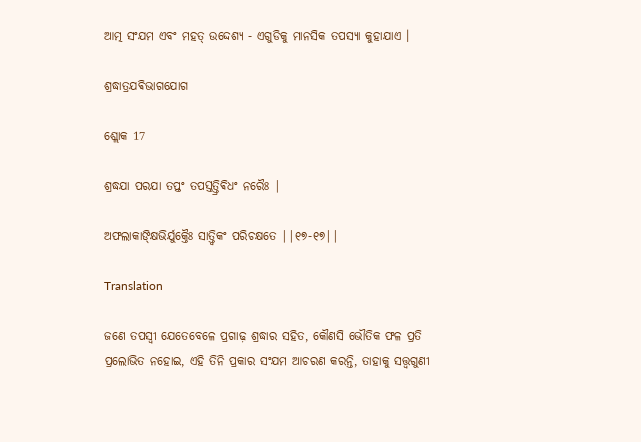ଆତ୍ମ ସଂଯମ ଏବଂ ମହତ୍ ଉଦ୍ଦେଶ୍ୟ - ଏଗୁଡିକୁ ମାନସିକ ତପସ୍ୟା କୁହାଯାଏ ।

ଶ୍ରଦ୍ଧାତ୍ରଯଵିଭାଗଯୋଗ

ଶ୍ଲୋକ 17

ଶ୍ରଦ୍ଧଯା ପରଯା ତପ୍ତଂ ତପସ୍ତତ୍ତ୍ରିଵିଧଂ ନରୈଃ |

ଅଫଲାକାଙ୍କ୍ଷିଭିର୍ଯୁକ୍ତୈଃ ସାତ୍ତ୍ଵିକଂ ପରିଚକ୍ଷତେ ||୧୭-୧୭||

Translation

ଜଣେ ତପସ୍ୱୀ ଯେତେବେଳେ ପ୍ରଗାଢ଼ ଶ୍ରଦ୍ଧାର ସହିତ, କୌଣସି ଭୌତିକ ଫଳ ପ୍ରତି ପ୍ରଲୋଭିତ ନହୋଇ, ଏହି ତିନି ପ୍ରକାର ସଂଯମ ଆଚରଣ କରନ୍ତି, ତାହାକୁ ସତ୍ତ୍ୱଗୁଣୀ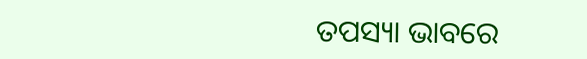ତପସ୍ୟା ଭାବରେ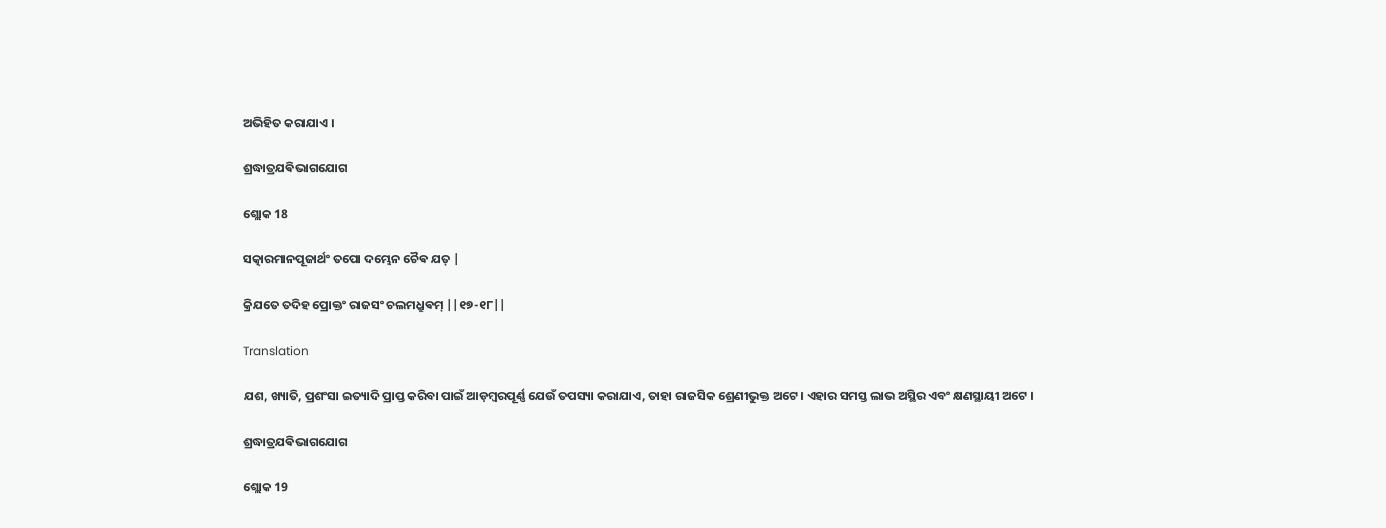ଅଭିହିତ କରାଯାଏ ।

ଶ୍ରଦ୍ଧାତ୍ରଯଵିଭାଗଯୋଗ

ଶ୍ଲୋକ 18

ସତ୍କାରମାନପୂଜାର୍ଥଂ ତପୋ ଦମ୍ଭେନ ଚୈଵ ଯତ୍ |

କ୍ରିଯତେ ତଦିହ ପ୍ରୋକ୍ତଂ ରାଜସଂ ଚଲମଧ୍ରୁଵମ୍ ||୧୭-୧୮||

Translation

ଯଶ, ଖ୍ୟାତି, ପ୍ରଶଂସା ଇତ୍ୟାଦି ପ୍ରାପ୍ତ କରିବା ପାଇଁ ଆଡ଼ମ୍ବରପୂର୍ଣ୍ଣ ଯେଉଁ ତପସ୍ୟା କରାଯାଏ, ତାହା ରାଜସିକ ଶ୍ରେଣୀଭୁକ୍ତ ଅଟେ । ଏହାର ସମସ୍ତ ଲାଭ ଅସ୍ଥିର ଏବଂ କ୍ଷଣସ୍ଥାୟୀ ଅଟେ ।

ଶ୍ରଦ୍ଧାତ୍ରଯଵିଭାଗଯୋଗ

ଶ୍ଲୋକ 19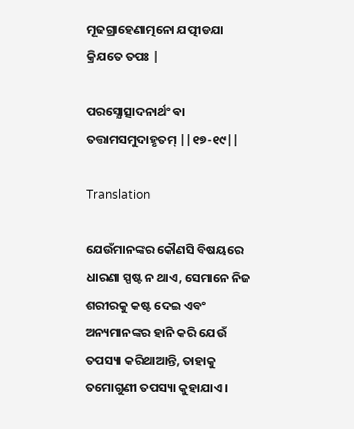ମୂଢଗ୍ରାହେଣାତ୍ମନୋ ଯତ୍ପୀଡଯା କ୍ରିଯତେ ତପଃ |

ପରସ୍ଯୋତ୍ସାଦନାର୍ଥଂ ଵା ତତ୍ତାମସମୁଦାହୃତମ୍ ||୧୭-୧୯||

Translation

ଯେଉଁମାନଙ୍କର କୌଣସି ବିଷୟରେ ଧାରଣା ସ୍ପଷ୍ଟ ନ ଥାଏ, ସେମାନେ ନିଜ ଶରୀରକୁ କଷ୍ଟ ଦେଇ ଏବଂ ଅନ୍ୟମାନଙ୍କର ହାନି କରି ଯେଉଁ ତପସ୍ୟା କରିଥାଆନ୍ତି, ତାହାକୁ ତମୋଗୁଣୀ ତପସ୍ୟା କୁହାଯାଏ ।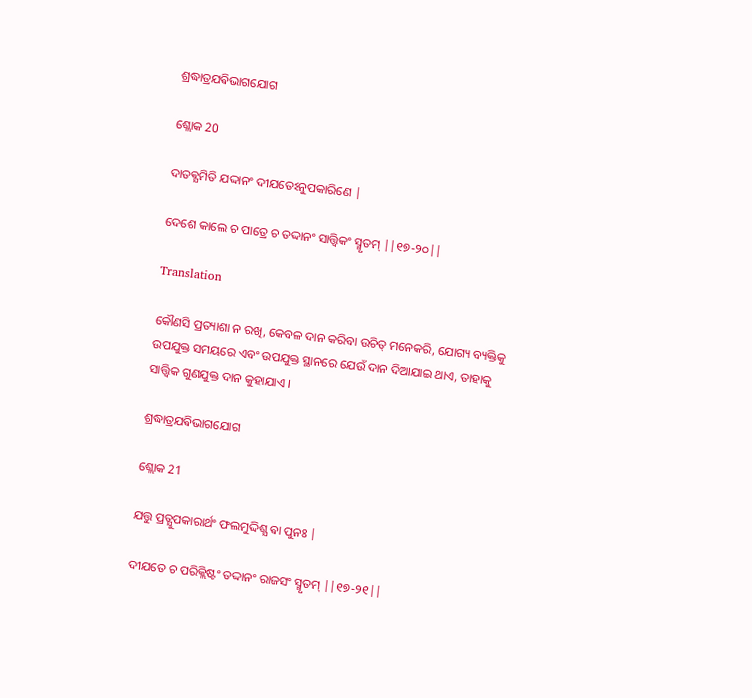ଶ୍ରଦ୍ଧାତ୍ରଯଵିଭାଗଯୋଗ

ଶ୍ଲୋକ 20

ଦାତଵ୍ଯମିତି ଯଦ୍ଦାନଂ ଦୀଯତେଽନୁପକାରିଣେ |

ଦେଶେ କାଲେ ଚ ପାତ୍ରେ ଚ ତଦ୍ଦାନଂ ସାତ୍ତ୍ଵିକଂ ସ୍ମୃତମ୍ ||୧୭-୨୦||

Translation

କୌଣସି ପ୍ରତ୍ୟାଶା ନ ରଖି, କେବଳ ଦାନ କରିବା ଉଚିତ୍ ମନେକରି, ଯୋଗ୍ୟ ବ୍ୟକ୍ତିକୁ ଉପଯୁକ୍ତ ସମୟରେ ଏବଂ ଉପଯୁକ୍ତ ସ୍ଥାନରେ ଯେଉଁ ଦାନ ଦିଆଯାଇ ଥାଏ, ତାହାକୁ ସାତ୍ତ୍ୱିକ ଗୁଣଯୁକ୍ତ ଦାନ କୁହାଯାଏ ।

ଶ୍ରଦ୍ଧାତ୍ରଯଵିଭାଗଯୋଗ

ଶ୍ଲୋକ 21

ଯତ୍ତୁ ପ୍ରତ୍ଯୁପକାରାର୍ଥଂ ଫଲମୁଦ୍ଦିଶ୍ଯ ଵା ପୁନଃ |

ଦୀଯତେ ଚ ପରିକ୍ଲିଷ୍ଟଂ ତଦ୍ଦାନଂ ରାଜସଂ ସ୍ମୃତମ୍ ||୧୭-୨୧||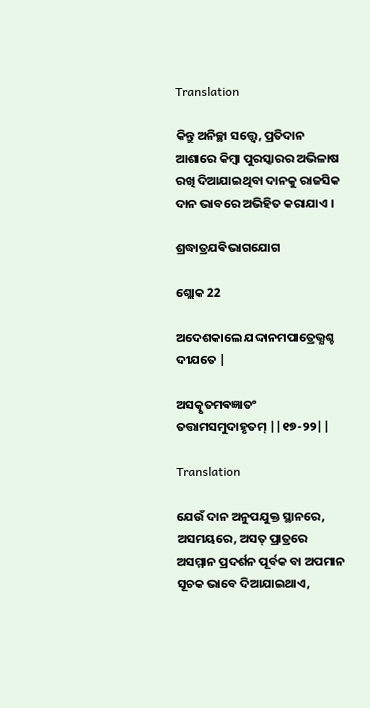Translation

କିନ୍ତୁ ଅନିଚ୍ଛା ସତ୍ତ୍ୱେ, ପ୍ରତିଦାନ ଆଶାରେ କିମ୍ବା ପୁରସ୍କାରର ଅଭିଳାଷ ରଖି ଦିଆଯାଇଥିବା ଦାନକୁ ରାଜସିକ ଦାନ ଭାବରେ ଅଭିହିତ କରାଯାଏ ।

ଶ୍ରଦ୍ଧାତ୍ରଯଵିଭାଗଯୋଗ

ଶ୍ଲୋକ 22

ଅଦେଶକାଲେ ଯଦ୍ଦାନମପାତ୍ରେଭ୍ଯଶ୍ଚ ଦୀଯତେ |

ଅସତ୍କୃତମଵଜ୍ଞାତଂ ତତ୍ତାମସମୁଦାହୃତମ୍ ||୧୭-୨୨||

Translation

ଯେଉଁ ଦାନ ଅନୁପଯୁକ୍ତ ସ୍ଥାନରେ, ଅସମୟରେ, ଅସତ୍ ପ୍ରାତ୍ରରେ ଅସମ୍ମାନ ପ୍ରଦର୍ଶନ ପୂର୍ବକ ବା ଅପମାନ ସୂଚକ ଭାବେ ଦିଆଯାଇଥାଏ,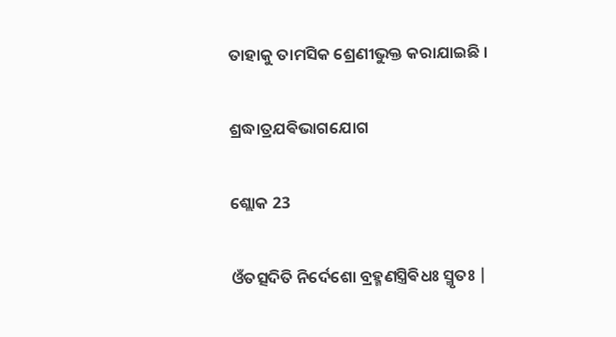ତାହାକୁ ତାମସିକ ଶ୍ରେଣୀଭୁକ୍ତ କରାଯାଇଛି ।

ଶ୍ରଦ୍ଧାତ୍ରଯଵିଭାଗଯୋଗ

ଶ୍ଲୋକ 23

ଓଁତତ୍ସଦିତି ନିର୍ଦେଶୋ ବ୍ରହ୍ମଣସ୍ତ୍ରିଵିଧଃ ସ୍ମୃତଃ |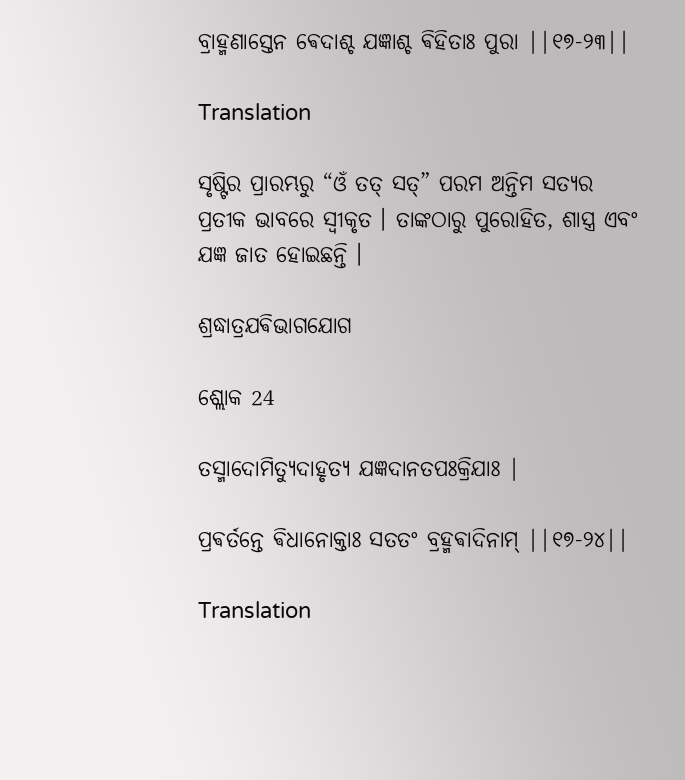ବ୍ରାହ୍ମଣାସ୍ତେନ ଵେଦାଶ୍ଚ ଯଜ୍ଞାଶ୍ଚ ଵିହିତାଃ ପୁରା ||୧୭-୨୩||

Translation

ସୃଷ୍ଟିର ପ୍ରାରମ୍ଭରୁ “ଓଁ ତତ୍ ସତ୍” ପରମ ଅନ୍ତିମ ସତ୍ୟର ପ୍ରତୀକ ଭାବରେ ସ୍ୱୀକୃତ । ତାଙ୍କଠାରୁ ପୁରୋହିତ, ଶାସ୍ତ୍ର ଏବଂ ଯଜ୍ଞ ଜାତ ହୋଇଛନ୍ତି ।

ଶ୍ରଦ୍ଧାତ୍ରଯଵିଭାଗଯୋଗ

ଶ୍ଲୋକ 24

ତସ୍ମାଦୋମିତ୍ଯୁଦାହୃତ୍ଯ ଯଜ୍ଞଦାନତପଃକ୍ରିଯାଃ |

ପ୍ରଵର୍ତନ୍ତେ ଵିଧାନୋକ୍ତାଃ ସତତଂ ବ୍ରହ୍ମଵାଦିନାମ୍ ||୧୭-୨୪||

Translation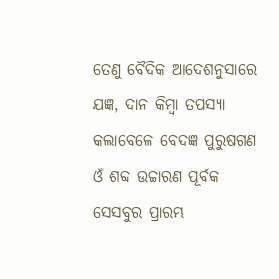ତେଣୁ ବୈଦିକ ଆଦେଶନୁସାରେ ଯଜ୍ଞ, ଦାନ କିମ୍ବା ତପସ୍ୟା କଲାବେଳେ ବେଦଜ୍ଞ ପୁରୁଷଗଣ ଓଁ ଶବ୍ଦ ଉଚ୍ଚାରଣ ପୂର୍ବକ ସେସବୁର ପ୍ରାରମ୍ଭ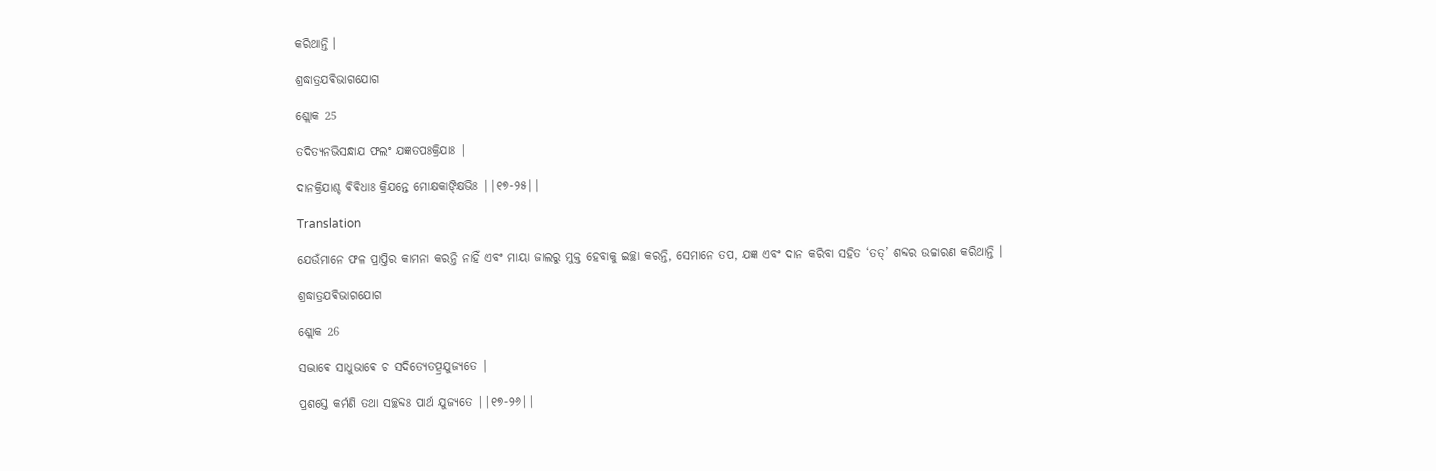କରିଥାନ୍ତି ।

ଶ୍ରଦ୍ଧାତ୍ରଯଵିଭାଗଯୋଗ

ଶ୍ଲୋକ 25

ତଦିତ୍ଯନଭିସନ୍ଧାଯ ଫଲଂ ଯଜ୍ଞତପଃକ୍ରିଯାଃ |

ଦାନକ୍ରିଯାଶ୍ଚ ଵିଵିଧାଃ କ୍ରିଯନ୍ତେ ମୋକ୍ଷକାଙ୍କ୍ଷିଭିଃ ||୧୭-୨୫||

Translation

ଯେଉଁମାନେ ଫଳ ପ୍ରାପ୍ତିର କାମନା କରନ୍ତି ନାହିଁ ଏବଂ ମାୟା ଜାଲରୁ ମୁକ୍ତ ହେବାକୁ ଇଚ୍ଛା କରନ୍ତି, ସେମାନେ ତପ, ଯଜ୍ଞ ଏବଂ ଦାନ କରିବା ସହିତ ‘ତତ୍’ ଶବ୍ଦର ଉଚ୍ଚାରଣ କରିଥାନ୍ତି ।

ଶ୍ରଦ୍ଧାତ୍ରଯଵିଭାଗଯୋଗ

ଶ୍ଲୋକ 26

ସଦ୍ଭାଵେ ସାଧୁଭାଵେ ଚ ସଦିତ୍ଯେତତ୍ପ୍ରଯୁଜ୍ଯତେ |

ପ୍ରଶସ୍ତେ କର୍ମଣି ତଥା ସଚ୍ଛବ୍ଦଃ ପାର୍ଥ ଯୁଜ୍ଯତେ ||୧୭-୨୬||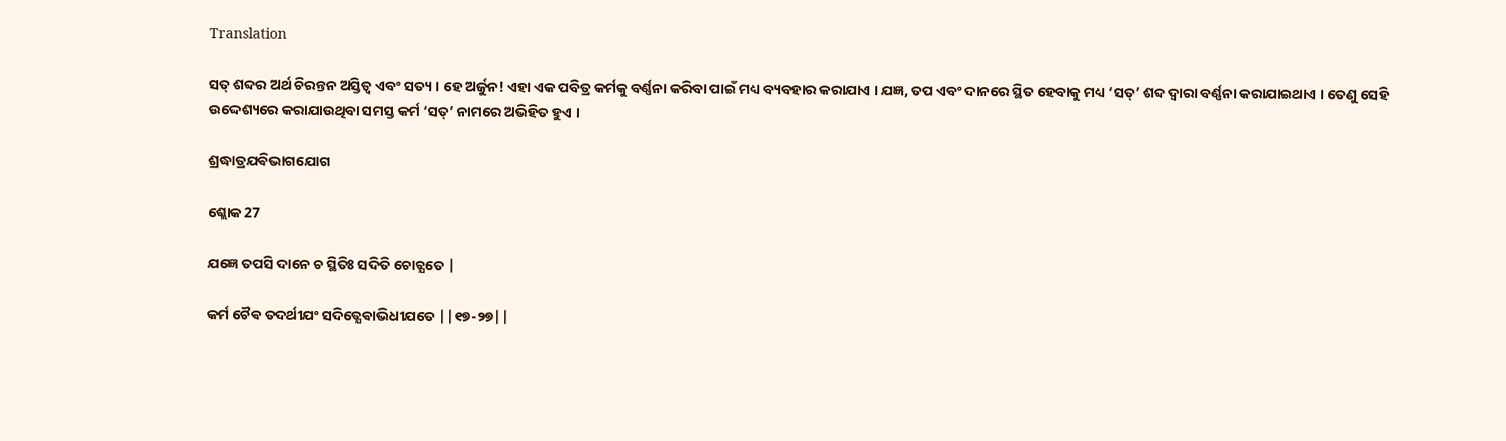Translation

ସତ୍ ଶବ୍ଦର ଅର୍ଥ ଚିରନ୍ତନ ଅସ୍ତିତ୍ୱ ଏବଂ ସତ୍ୟ । ହେ ଅର୍ଜୁନ! ଏହା ଏକ ପବିତ୍ର କର୍ମକୁ ବର୍ଣ୍ଣନା କରିବା ପାଇଁ ମଧ୍ୟ ବ୍ୟବହାର କରାଯାଏ । ଯଜ୍ଞ, ତପ ଏବଂ ଦାନରେ ସ୍ଥିତ ହେବାକୁ ମଧ୍ୟ ‘ସତ୍’ ଶବ୍ଦ ଦ୍ୱାରା ବର୍ଣ୍ଣନା କରାଯାଇଥାଏ । ତେଣୁ ସେହି ଉଦ୍ଦେଶ୍ୟରେ କରାଯାଉଥିବା ସମସ୍ତ କର୍ମ ‘ସତ୍’ ନାମରେ ଅଭିହିତ ହୁଏ ।

ଶ୍ରଦ୍ଧାତ୍ରଯଵିଭାଗଯୋଗ

ଶ୍ଲୋକ 27

ଯଜ୍ଞେ ତପସି ଦାନେ ଚ ସ୍ଥିତିଃ ସଦିତି ଚୋଚ୍ଯତେ |

କର୍ମ ଚୈଵ ତଦର୍ଥୀଯଂ ସଦିତ୍ଯେଵାଭିଧୀଯତେ ||୧୭-୨୭||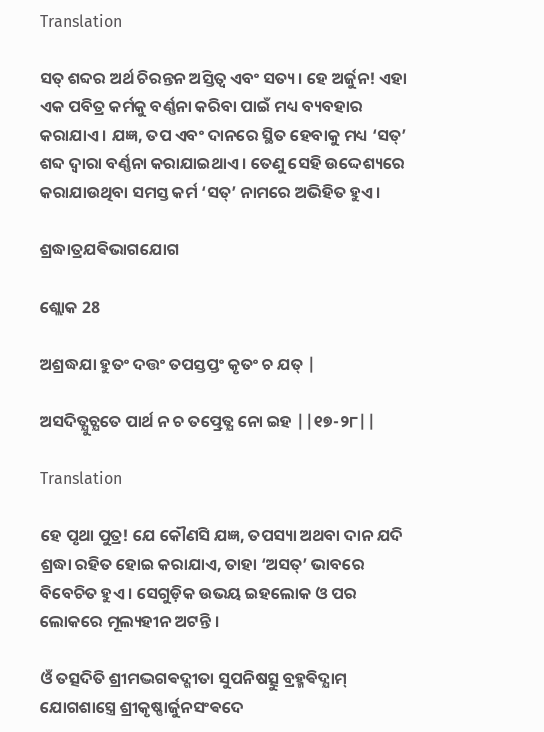Translation

ସତ୍ ଶବ୍ଦର ଅର୍ଥ ଚିରନ୍ତନ ଅସ୍ତିତ୍ୱ ଏବଂ ସତ୍ୟ । ହେ ଅର୍ଜୁନ! ଏହା ଏକ ପବିତ୍ର କର୍ମକୁ ବର୍ଣ୍ଣନା କରିବା ପାଇଁ ମଧ୍ୟ ବ୍ୟବହାର କରାଯାଏ । ଯଜ୍ଞ, ତପ ଏବଂ ଦାନରେ ସ୍ଥିତ ହେବାକୁ ମଧ୍ୟ ‘ସତ୍’ ଶବ୍ଦ ଦ୍ୱାରା ବର୍ଣ୍ଣନା କରାଯାଇଥାଏ । ତେଣୁ ସେହି ଉଦ୍ଦେଶ୍ୟରେ କରାଯାଉଥିବା ସମସ୍ତ କର୍ମ ‘ସତ୍’ ନାମରେ ଅଭିହିତ ହୁଏ ।

ଶ୍ରଦ୍ଧାତ୍ରଯଵିଭାଗଯୋଗ

ଶ୍ଲୋକ 28

ଅଶ୍ରଦ୍ଧଯା ହୁତଂ ଦତ୍ତଂ ତପସ୍ତପ୍ତଂ କୃତଂ ଚ ଯତ୍ |

ଅସଦିତ୍ଯୁଚ୍ଯତେ ପାର୍ଥ ନ ଚ ତତ୍ପ୍ରେତ୍ଯ ନୋ ଇହ ||୧୭-୨୮||

Translation

ହେ ପୃଥା ପୁତ୍ର! ଯେ କୌଣସି ଯଜ୍ଞ, ତପସ୍ୟା ଅଥବା ଦାନ ଯଦି ଶ୍ରଦ୍ଧା ରହିତ ହୋଇ କରାଯାଏ, ତାହା ‘ଅସତ୍’ ଭାବରେ ବିବେଚିତ ହୁଏ । ସେଗୁଡ଼ିକ ଉଭୟ ଇହଲୋକ ଓ ପର ଲୋକରେ ମୂଲ୍ୟହୀନ ଅଟନ୍ତି ।

ଓଁ ତତ୍ସଦିତି ଶ୍ରୀମଦ୍ଭଗଵଦ୍ଗୀତା ସୁପନିଷତ୍ସୁ ବ୍ରହ୍ମଵିଦ୍ଯାମ୍ ଯୋଗଶାସ୍ତ୍ରେ ଶ୍ରୀକୃଷ୍ଣାର୍ଜୁନସଂଵଦେ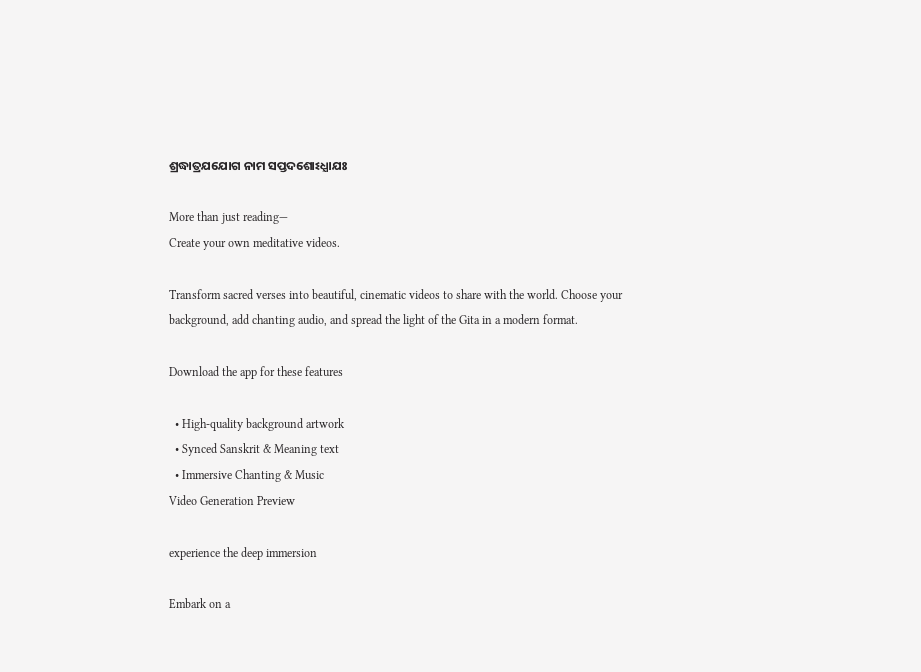ଶ୍ରଦ୍ଧାତ୍ରଯଯୋଗ ନାମ ସପ୍ତଦଶୋଽଧ୍ଯାଯଃ

More than just reading—
Create your own meditative videos.

Transform sacred verses into beautiful, cinematic videos to share with the world. Choose your background, add chanting audio, and spread the light of the Gita in a modern format.

Download the app for these features

  • High-quality background artwork
  • Synced Sanskrit & Meaning text
  • Immersive Chanting & Music
Video Generation Preview

experience the deep immersion

Embark on a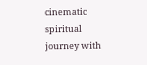cinematic spiritual journey with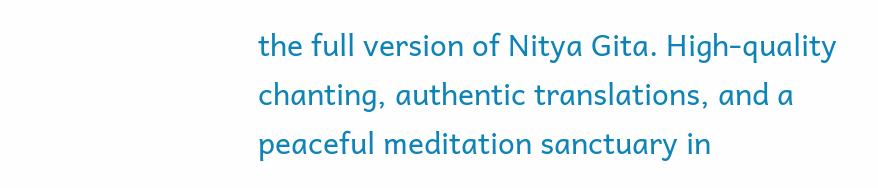the full version of Nitya Gita. High-quality chanting, authentic translations, and a peaceful meditation sanctuary in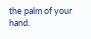the palm of your hand.